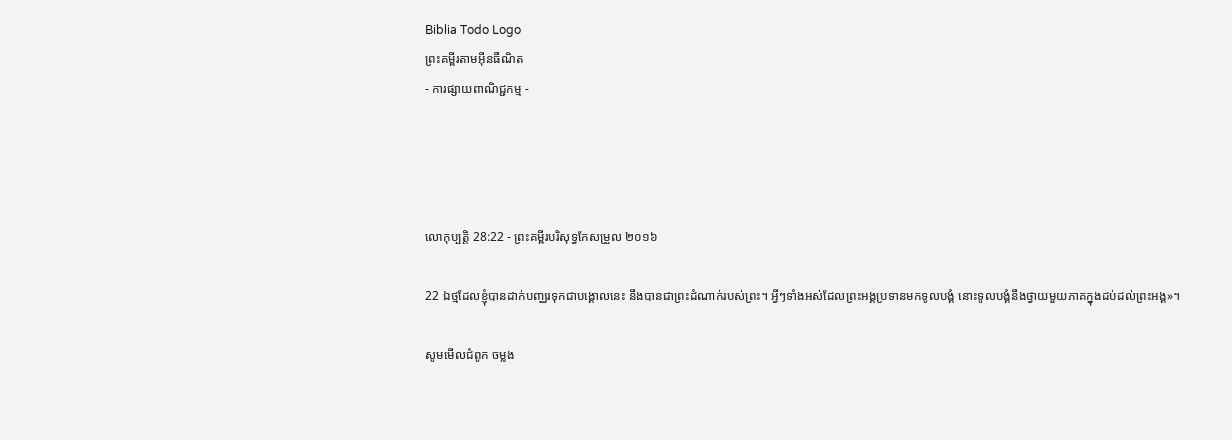Biblia Todo Logo
ព្រះគម្ពីរតាមអ៊ីនធឺណិត
- ការផ្សាយពាណិជ្ជកម្ម -




លោកុ‌ប្បត្តិ 28:22 - ព្រះគម្ពីរបរិសុទ្ធកែសម្រួល ២០១៦

22 ឯថ្មដែលខ្ញុំបានដាក់បញ្ឈរទុកជាបង្គោលនេះ នឹងបានជាព្រះដំណាក់របស់ព្រះ។ អ្វីៗទាំងអស់ដែលព្រះ‌អង្គប្រទានមកទូល‌បង្គំ នោះទូល‌បង្គំនឹងថ្វាយមួយភាគក្នុងដប់ដល់ព្រះ‌អង្គ»។

សូមមើលជំពូក ចម្លង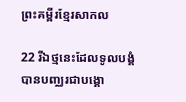ព្រះគម្ពីរខ្មែរសាកល

22 រីឯថ្មនេះដែលទូលបង្គំបានបញ្ឈរជាបង្គោ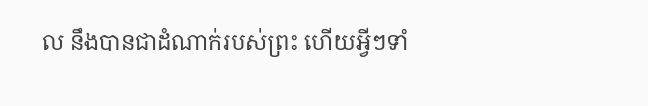ល នឹងបានជាដំណាក់របស់ព្រះ ហើយអ្វីៗទាំ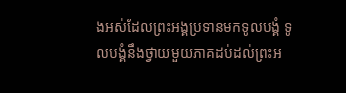ងអស់ដែលព្រះអង្គប្រទានមកទូលបង្គំ ទូលបង្គំនឹងថ្វាយមួយភាគដប់ដល់ព្រះអ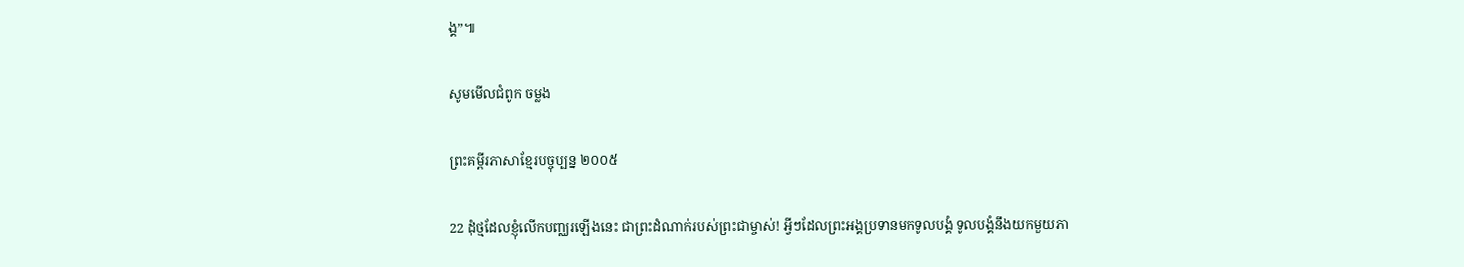ង្គ”៕

សូមមើលជំពូក ចម្លង

ព្រះគម្ពីរភាសាខ្មែរបច្ចុប្បន្ន ២០០៥

22 ដុំថ្មដែលខ្ញុំលើកបញ្ឈរឡើងនេះ ជាព្រះ‌ដំណាក់របស់ព្រះ‌ជាម្ចាស់! អ្វីៗដែលព្រះអង្គប្រទានមកទូលបង្គំ ទូលបង្គំនឹងយកមួយភា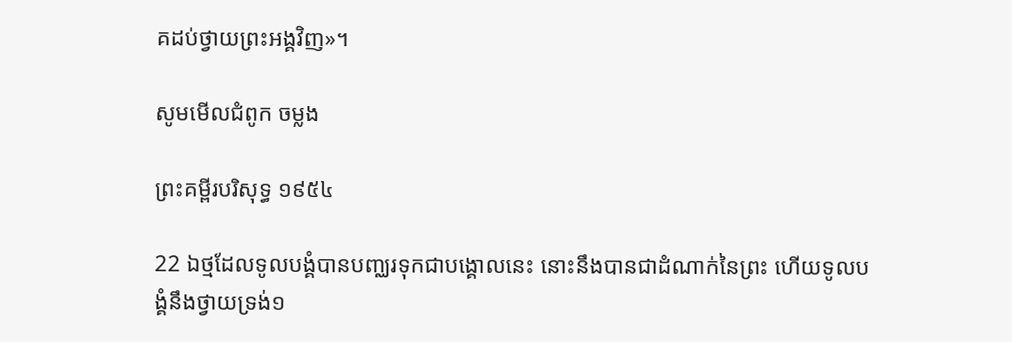គដប់ថ្វាយព្រះអង្គវិញ»។

សូមមើលជំពូក ចម្លង

ព្រះគម្ពីរបរិសុទ្ធ ១៩៥៤

22 ឯថ្មដែលទូលបង្គំបានបញ្ឈរទុកជាបង្គោលនេះ នោះនឹងបានជាដំណាក់នៃព្រះ ហើយទូលបង្គំនឹងថ្វាយទ្រង់១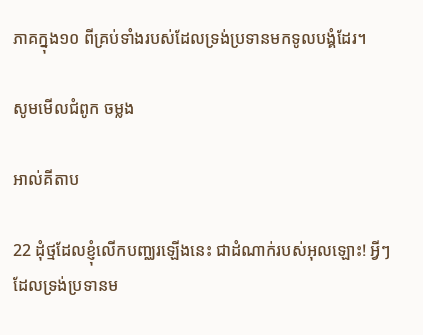ភាគក្នុង១០ ពីគ្រប់ទាំងរបស់ដែលទ្រង់ប្រទានមកទូលបង្គំដែរ។

សូមមើលជំពូក ចម្លង

អាល់គីតាប

22 ដុំថ្មដែលខ្ញុំលើកបញ្ឈរឡើងនេះ ជាដំណាក់របស់អុលឡោះ! អ្វីៗដែលទ្រង់ប្រទានម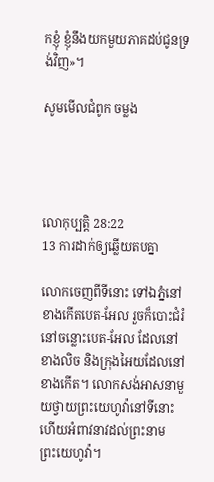កខ្ញុំ ខ្ញុំនឹងយកមួយភាគដប់ជូនទ្រង់វិញ»។

សូមមើលជំពូក ចម្លង




លោកុ‌ប្បត្តិ 28:22
13 ការដាក់ឲ្យឆ្លើយតបគ្នា

លោកចេញពីទីនោះ ទៅឯភ្នំនៅខាងកើតបេត-អែល រួចក៏បោះជំរំនៅចន្លោះបេត-អែល ដែលនៅខាងលិច និងក្រុងអៃយដែលនៅខាងកើត។ លោកសង់អាស‌នាមួយថ្វាយព្រះ‌យេហូវ៉ានៅទីនោះ ហើយអំពាវ‌នាវដល់ព្រះ‌នាមព្រះ‌យេហូវ៉ា។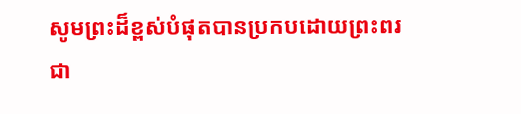សូមព្រះដ៏ខ្ពស់បំផុតបានប្រកបដោយព្រះពរ ជា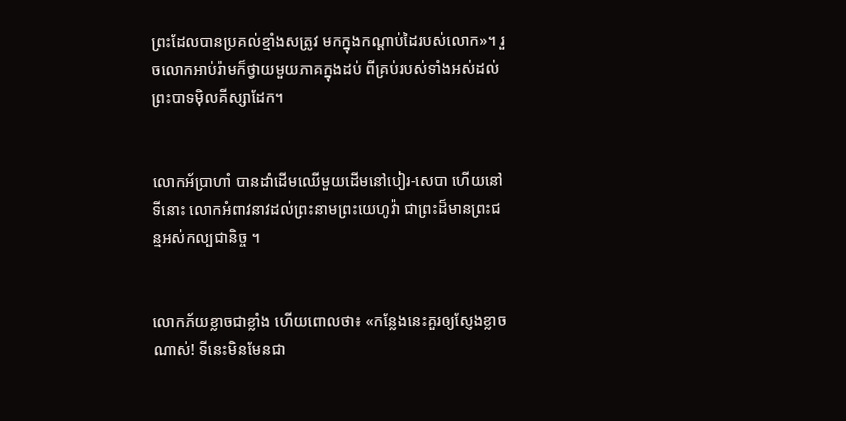ព្រះដែលបានប្រគល់ខ្មាំងសត្រូវ មកក្នុងកណ្ដាប់ដៃរបស់លោក»។ រួចលោកអាប់រ៉ាមក៏ថ្វាយមួយភាគក្នុងដប់ ពីគ្រប់របស់ទាំងអស់ដល់ព្រះ‌បាទម៉ិលគី‌ស្សាដែក។


លោកអ័ប្រា‌ហាំ បានដាំដើមឈើមួយដើមនៅបៀរ-សេបា ហើយនៅទីនោះ លោកអំពាវ‌នាវដល់ព្រះ‌នាមព្រះ‌យេហូវ៉ា ជាព្រះដ៏មានព្រះ‌ជន្មអស់កល្បជា‌និច្ច ។


លោកភ័យខ្លាចជាខ្លាំង ហើយពោលថា៖ «កន្លែងនេះគួរឲ្យស្ញែង‌ខ្លាចណាស់! ទីនេះមិនមែនជា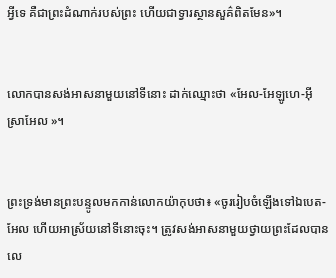អ្វីទេ គឺជាព្រះដំណាក់របស់ព្រះ ហើយជាទ្វារស្ថាន‌សួគ៌ពិតមែន»។


លោកបានសង់អាស‌នាមួយនៅទីនោះ ដាក់ឈ្មោះថា «អែល-អែឡូហេ-អ៊ីស្រា‌អែល »។


ព្រះ‌ទ្រង់មានព្រះ‌បន្ទូលមកកាន់លោកយ៉ាកុបថា៖ «ចូររៀបចំឡើងទៅឯបេត-អែល ហើយអាស្រ័យនៅទីនោះចុះ។ ត្រូវសង់អាស‌នាមួយថ្វាយព្រះដែលបានលេ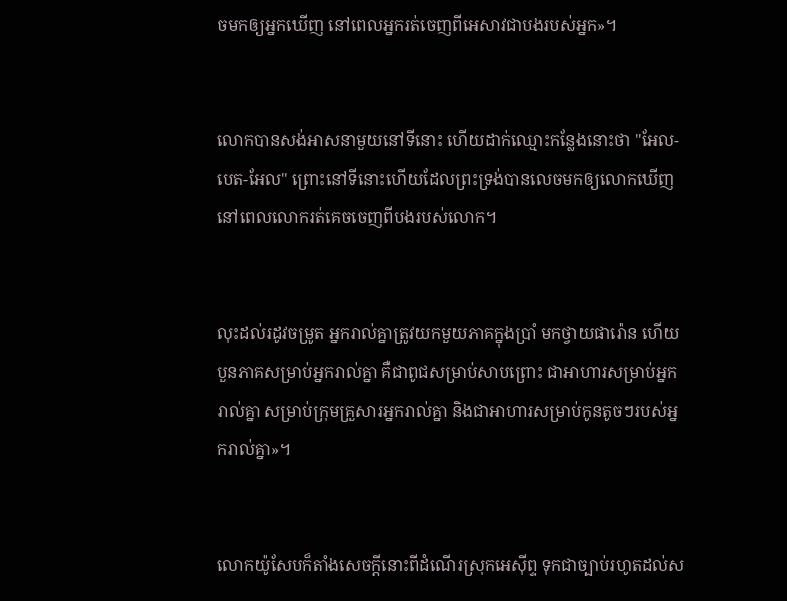ចមកឲ្យអ្នកឃើញ នៅពេលអ្នករត់ចេញពីអេសាវជាបងរបស់អ្នក»។


លោកបានសង់អាស‌នាមួយនៅទីនោះ ហើយដាក់ឈ្មោះកន្លែងនោះថា "អែល-បេត-អែល" ព្រោះនៅទីនោះហើយដែលព្រះ‌ទ្រង់បានលេចមកឲ្យលោកឃើញ នៅពេលលោករត់គេចចេញពីបងរបស់លោក។


លុះដល់រដូវចម្រូត អ្នករាល់គ្នាត្រូវយកមួយភាគក្នុងប្រាំ មកថ្វាយផារ៉ោន ហើយបួនភាគសម្រាប់អ្នករាល់គ្នា គឺជាពូជសម្រាប់សាបព្រោះ ជាអាហារសម្រាប់អ្នករាល់គ្នា សម្រាប់ក្រុមគ្រួសារអ្នករាល់គ្នា និងជាអាហារសម្រាប់កូនតូចៗរបស់អ្នករាល់គ្នា»។


លោកយ៉ូសែបក៏តាំងសេចក្ដីនោះពីដំណើរស្រុកអេស៊ីព្ទ ទុកជាច្បាប់រហូតដល់ស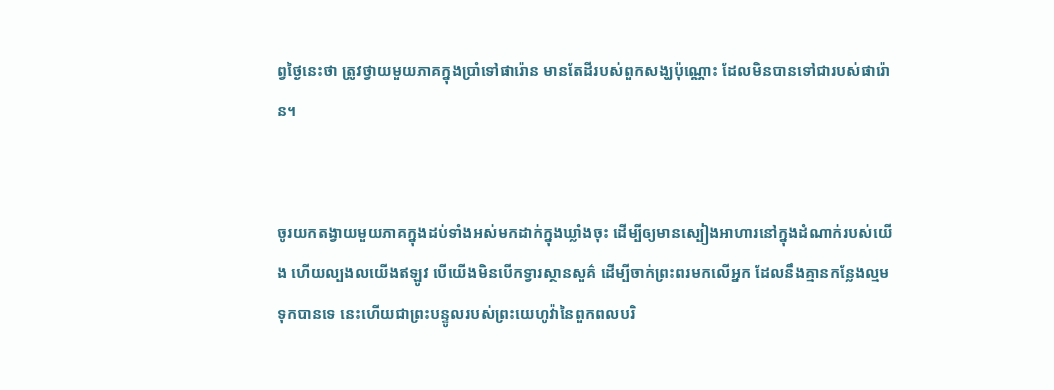ព្វ‌ថ្ងៃនេះថា ត្រូវថ្វាយមួយភាគក្នុងប្រាំទៅផារ៉ោន មានតែដីរបស់ពួកសង្ឃប៉ុណ្ណោះ ដែលមិនបានទៅជារបស់ផារ៉ោន។


ចូរយកតង្វាយមួយភាគក្នុងដប់ទាំងអស់មកដាក់ក្នុងឃ្លាំងចុះ ដើម្បីឲ្យមានស្បៀងអាហារនៅក្នុងដំណាក់របស់យើង ហើយល្បង‌លយើងឥឡូវ បើយើងមិនបើកទ្វារស្ថាន‌សួគ៌ ដើម្បីចាក់ព្រះ‌ពរមកលើអ្នក ដែលនឹងគ្មានកន្លែងល្មមទុកបានទេ នេះហើយជាព្រះ‌បន្ទូលរបស់ព្រះ‌យេហូវ៉ានៃពួកពល‌បរិ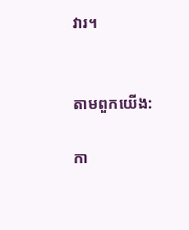វារ។


តាមពួកយើង:

កា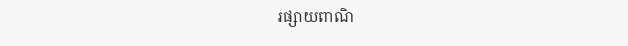រផ្សាយពាណិ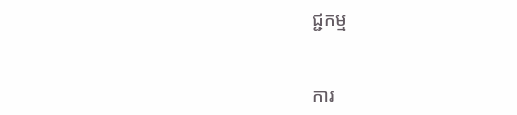ជ្ជកម្ម


ការ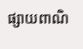ផ្សាយពាណិ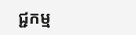ជ្ជកម្ម